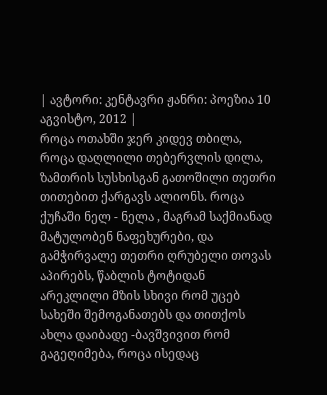| ავტორი: კენტავრი ჟანრი: პოეზია 10 აგვისტო, 2012 |
როცა ოთახში ჯერ კიდევ თბილა, როცა დაღლილი თებერვლის დილა, ზამთრის სუსხისგან გათოშილი თეთრი თითებით ქარგავს ალიონს. როცა ქუჩაში ნელ - ნელა , მაგრამ საქმიანად მატულობენ ნაფეხურები, და გამჭირვალე თეთრი ღრუბელი თოვას აპირებს, წაბლის ტოტიდან არეკლილი მზის სხივი რომ უცებ სახეში შემოგანათებს და თითქოს ახლა დაიბადე -ბავშვივით რომ გაგეღიმება, როცა ისედაც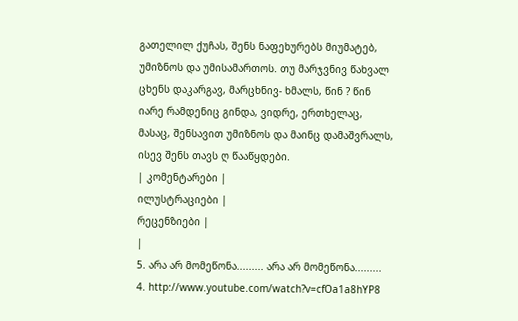გათელილ ქუჩას, შენს ნაფეხურებს მიუმატებ, უმიზნოს და უმისამართოს. თუ მარჯვნივ წახვალ ცხენს დაკარგავ, მარცხნივ- ხმალს, წინ ? წინ იარე რამდენიც გინდა, ვიდრე, ერთხელაც, მასაც, შენსავით უმიზნოს და მაინც დამაშვრალს, ისევ შენს თავს ღ წააწყდები.
| კომენტარები |
ილუსტრაციები |
რეცენზიები |
|
5. არა არ მომეწონა......... არა არ მომეწონა.........
4. http://www.youtube.com/watch?v=cfOa1a8hYP8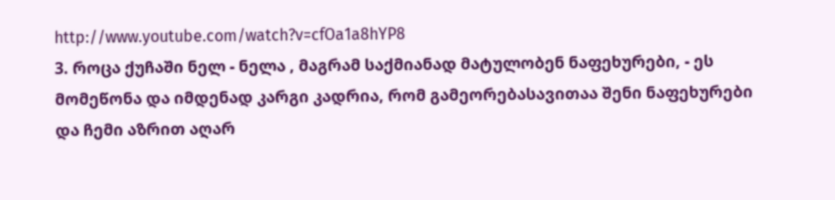http://www.youtube.com/watch?v=cfOa1a8hYP8
3. როცა ქუჩაში ნელ - ნელა , მაგრამ საქმიანად მატულობენ ნაფეხურები, - ეს მომეწონა და იმდენად კარგი კადრია, რომ გამეორებასავითაა შენი ნაფეხურები და ჩემი აზრით აღარ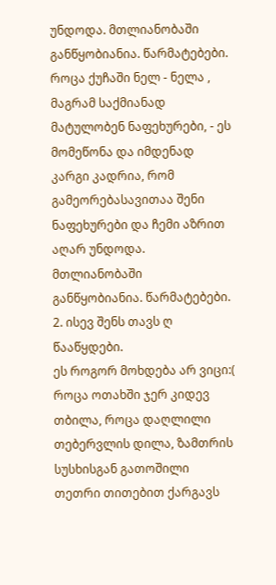უნდოდა. მთლიანობაში განწყობიანია. წარმატებები. როცა ქუჩაში ნელ - ნელა , მაგრამ საქმიანად მატულობენ ნაფეხურები, - ეს მომეწონა და იმდენად კარგი კადრია, რომ გამეორებასავითაა შენი ნაფეხურები და ჩემი აზრით აღარ უნდოდა. მთლიანობაში განწყობიანია. წარმატებები.
2. ისევ შენს თავს ღ წააწყდები.
ეს როგორ მოხდება არ ვიცი:(
როცა ოთახში ჯერ კიდევ თბილა, როცა დაღლილი თებერვლის დილა, ზამთრის სუსხისგან გათოშილი თეთრი თითებით ქარგავს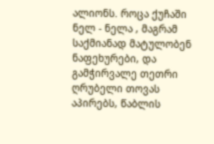ალიონს. როცა ქუჩაში ნელ - ნელა , მაგრამ საქმიანად მატულობენ ნაფეხურები, და გამჭირვალე თეთრი ღრუბელი თოვას აპირებს, წაბლის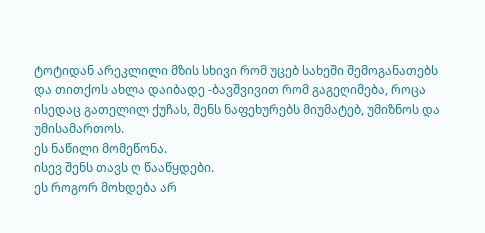ტოტიდან არეკლილი მზის სხივი რომ უცებ სახეში შემოგანათებს და თითქოს ახლა დაიბადე -ბავშვივით რომ გაგეღიმება, როცა ისედაც გათელილ ქუჩას, შენს ნაფეხურებს მიუმატებ, უმიზნოს და უმისამართოს.
ეს ნაწილი მომეწონა.
ისევ შენს თავს ღ წააწყდები.
ეს როგორ მოხდება არ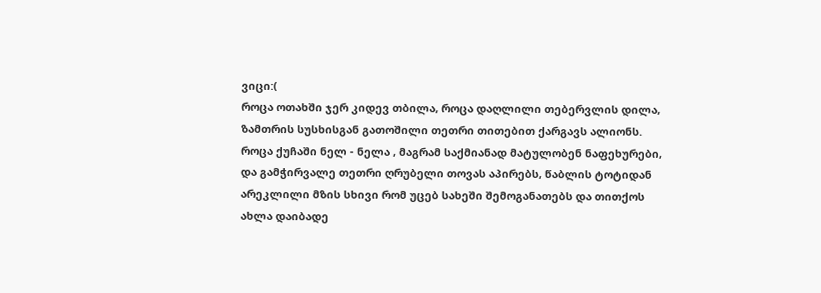ვიცი:(
როცა ოთახში ჯერ კიდევ თბილა, როცა დაღლილი თებერვლის დილა, ზამთრის სუსხისგან გათოშილი თეთრი თითებით ქარგავს ალიონს. როცა ქუჩაში ნელ - ნელა , მაგრამ საქმიანად მატულობენ ნაფეხურები, და გამჭირვალე თეთრი ღრუბელი თოვას აპირებს, წაბლის ტოტიდან არეკლილი მზის სხივი რომ უცებ სახეში შემოგანათებს და თითქოს ახლა დაიბადე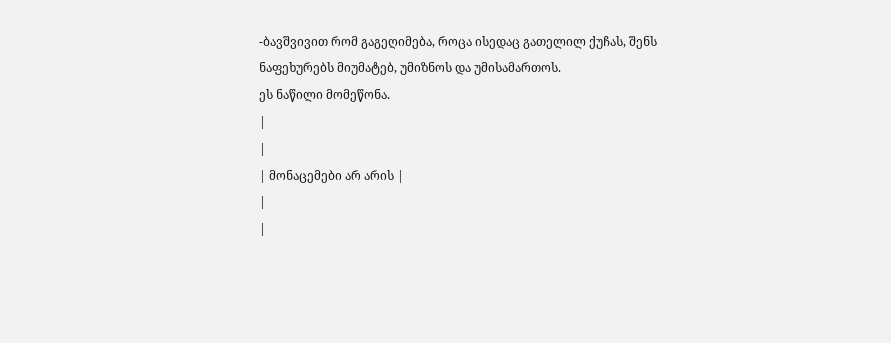-ბავშვივით რომ გაგეღიმება, როცა ისედაც გათელილ ქუჩას, შენს ნაფეხურებს მიუმატებ, უმიზნოს და უმისამართოს.
ეს ნაწილი მომეწონა.
|
|
| მონაცემები არ არის |
|
|